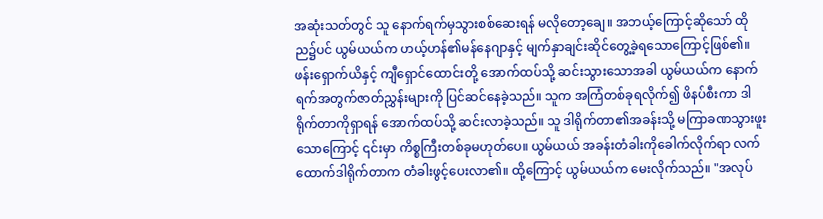အဆုံးသတ်တွင် သူ နောက်ရက်မှသွားစစ်ဆေးရန် မလိုတော့ချေ။ အဘယ့်ကြောင့်ဆိုသော် ထိုည၌ပင် ယွမ်ယယ်က ဟယ့်ဟန်၏မန်နေဂျာနှင့် မျက်နှာချင်းဆိုင်တွေ့ခဲ့ရသောကြောင့်ဖြစ်၏။
ဖန်းရှောက်ယိနှင့် ကျီရှောင်ထောင်းတို့ အောက်ထပ်သို့ ဆင်းသွားသောအခါ ယွမ်ယယ်က နောက်ရက်အတွက်ဇာတ်ညွှန်းများကို ပြင်ဆင်နေခဲ့သည်။ သူက အကြံတစ်ခုရလိုက်၍ ဖိနပ်စီးကာ ဒါရိုက်တာကိုရှာရန် အောက်ထပ်သို့ ဆင်းလာခဲ့သည်။ သူ ဒါရိုက်တာ၏အခန်းသို့ မကြာခဏသွားဖူးသောကြောင့် ၎င်းမှာ ကိစ္စကြီးတစ်ခုမဟုတ်ပေ။ ယွမ်ယယ် အခန်းတံခါးကိုခေါက်လိုက်ရာ လက်ထောက်ဒါရိုက်တာက တံခါးဖွင့်ပေးလာ၏။ ထို့ကြောင့် ယွမ်ယယ်က မေးလိုက်သည်။ "အလုပ်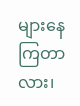များနေကြတာလား၊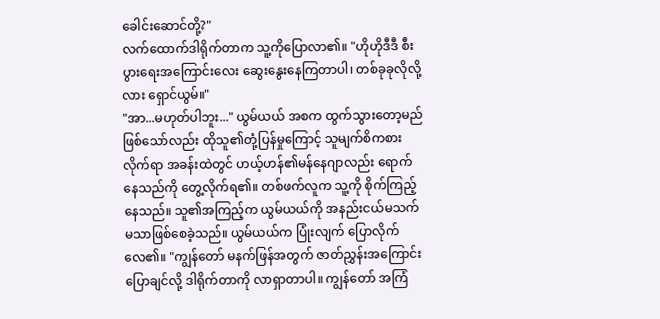ခေါင်းဆောင်တို့?"
လက်ထောက်ဒါရိုက်တာက သူ့ကိုပြောလာ၏။ "ဟိုဟိုဒီဒီ စီးပွားရေးအကြောင်းလေး ဆွေးနွေးနေကြတာပါ၊ တစ်ခုခုလိုလို့လား ရှောင်ယွမ်။"
"အာ...မဟုတ်ပါဘူး..." ယွမ်ယယ် အစက ထွက်သွားတော့မည်ဖြစ်သော်လည်း ထိုသူ၏တုံ့ပြန်မှုကြောင့် သူမျက်စိကစားလိုက်ရာ အခန်းထဲတွင် ဟယ့်ဟန်၏မန်နေဂျာလည်း ရောက်နေသည်ကို တွေ့လိုက်ရ၏။ တစ်ဖက်လူက သူ့ကို စိုက်ကြည့်နေသည်။ သူ၏အကြည့်က ယွမ်ယယ်ကို အနည်းငယ်မသက်မသာဖြစ်စေခဲ့သည်။ ယွမ်ယယ်က ပြုံးလျက် ပြောလိုက်လေ၏။ "ကျွန်တော် မနက်ဖြန်အတွက် ဇာတ်ညွှန်းအကြောင်းပြောချင်လို့ ဒါရိုက်တာကို လာရှာတာပါ။ ကျွန်တော် အကြံ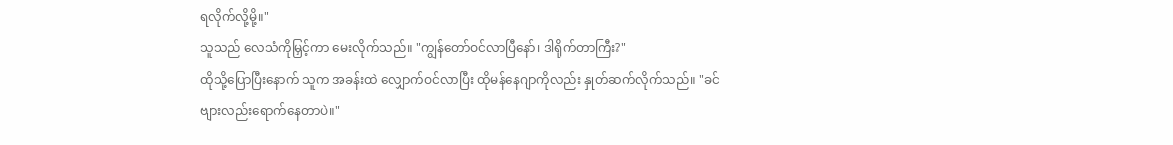ရလိုက်လို့မို့။"
သူသည် လေသံကိုမြှင့်ကာ မေးလိုက်သည်။ "ကျွန်တော်ဝင်လာပြီနော်၊ ဒါရိုက်တာကြီး?"
ထိုသို့ပြောပြီးနောက် သူက အခန်းထဲ လျှောက်ဝင်လာပြီး ထိုမန်နေဂျာကိုလည်း နှုတ်ဆက်လိုက်သည်။ "ခင်ဗျားလည်းရောက်နေတာပဲ။"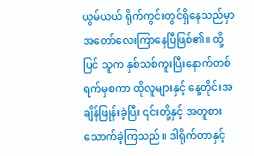ယွမ်ယယ် ရိုက်ကွင်းတွင်ရှိနေသည်မှာ အတော်လေးကြာနေပြီဖြစ်၏။ ထို့ပြင် သူက နှစ်သစ်ကူးပြီးနောက်တစ်ရက်မှစကာ ထိုလူများနှင့် နေ့တိုင်းအချိန်ဖြုန်းခဲ့ပြီး ၎င်းတို့နှင့် အတူစားသောက်ခဲ့ကြသည်။ ဒါရိုက်တာနှင့်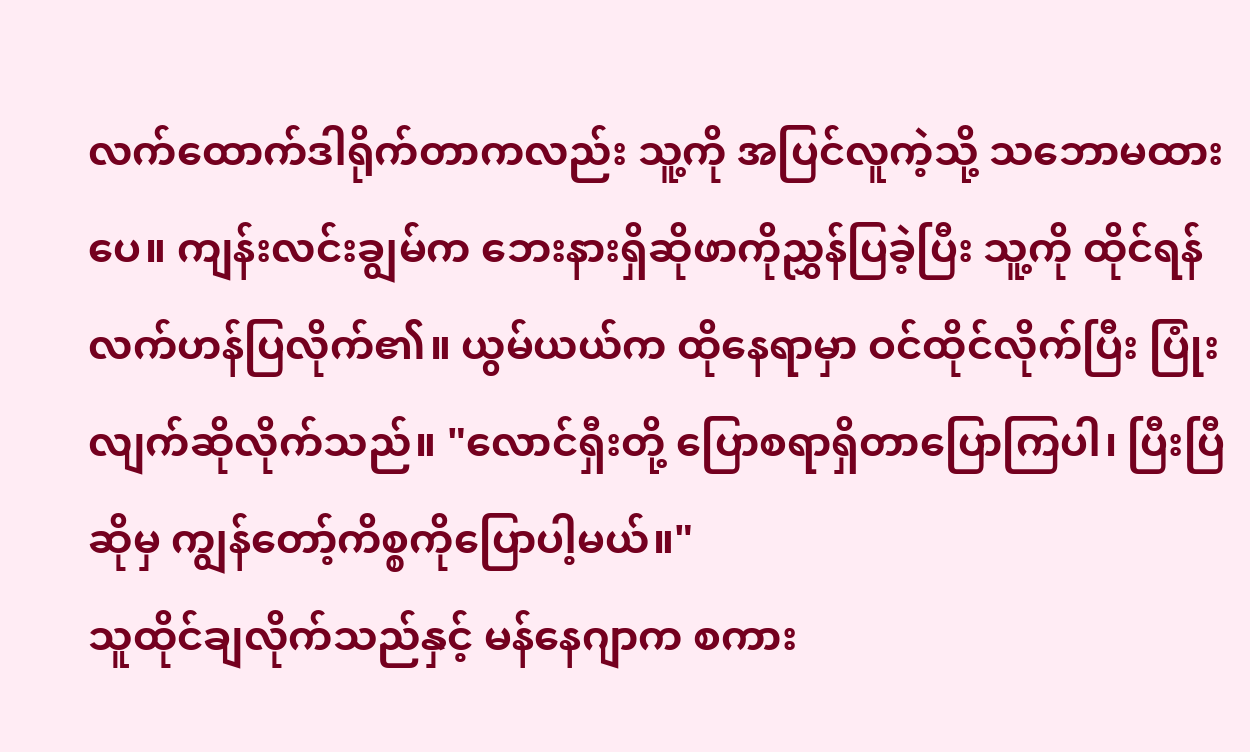လက်ထောက်ဒါရိုက်တာကလည်း သူ့ကို အပြင်လူကဲ့သို့ သဘောမထားပေ။ ကျန်းလင်းချွမ်က ဘေးနားရှိဆိုဖာကိုညွှန်ပြခဲ့ပြီး သူ့ကို ထိုင်ရန် လက်ဟန်ပြလိုက်၏။ ယွမ်ယယ်က ထိုနေရာမှာ ဝင်ထိုင်လိုက်ပြီး ပြုံးလျက်ဆိုလိုက်သည်။ "လောင်ရှီးတို့ ပြောစရာရှိတာပြောကြပါ၊ ပြီးပြီဆိုမှ ကျွန်တော့်ကိစ္စကိုပြောပါ့မယ်။"
သူထိုင်ချလိုက်သည်နှင့် မန်နေဂျာက စကား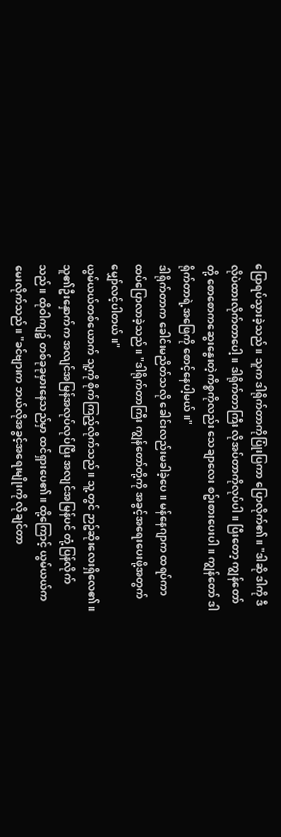ပြောရပ်သွားခဲ့သည်။ သူက ဒါရိုက်တာကိုပြုံးပြကာ ပြောလိုက်၏။ "ဒါဆို ဒါကို ဒီလိုပဲထားလိုက်တာပေါ့။ ဒါရိုက်တာကြီး လိုအပ်တာကိုလုပ်ပါ။ ပြီးတော့ ကျွန်တော်တို့ စောစောကဆွေးနွေးတဲ့ကိစ္စကိုလည်း သေချာလေး စဥ်းစားပေးပါ။ ကျွန်တော် ဒါရိုက်တာရဲ့အဖြေကို စောင့်နေပါ့မယ်။"
ဒါရိုက်တာက ခေါင်းမညိတ်သလို ခေါင်းလည်းမခါခဲ့ပေ။ မန်နေဂျာက ထရပ်ကာ ထပ်ပြောလာခဲ့သည်။ "ဒါရိုက်တာကြီး ကျွန်တော်တို့ကို အခွင့်အရေးပေးဖို့အတွက် မျှော်လင့်ပါတယ်။"
ယွမ်ယယ်တစ်ယောက် သူ့ကို စိုက်ကြည့်လိုက်သည်။ သူ့တွင် ဉာဥ်ဆိုးလေးရှိလေ၏။ သူ၏ဦးနှောက်က အလျင်အမြန်အလုပ်လုပ်ပြီး အလျင်အမြန်ပင် တုံ့ပြန်လိုက်သည်။ ထိုဝါကျ၌ တစ်ခုခုမှားနေသည်မှာ ထင်ရှားပေ၏။ ထို့ကြောင့် ယွမ်ယယ်က မေးလိုက်သည်။ "ခင်ဗျားက ဘယ်လိုအခွင့်အရေးမျိုးကို လိုချင်တာ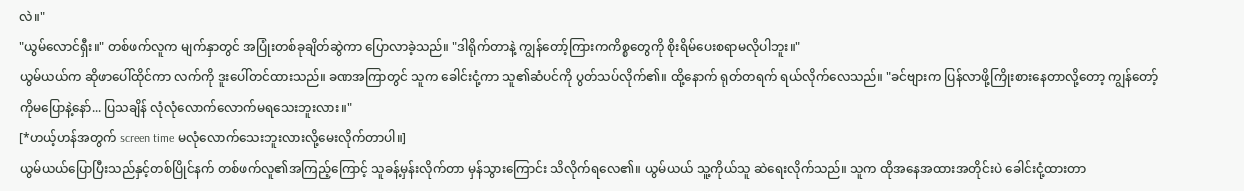လဲ။"
"ယွမ်လောင်ရှီး။" တစ်ဖက်လူက မျက်နှာတွင် အပြုံးတစ်ခုချိတ်ဆွဲကာ ပြောလာခဲ့သည်။ "ဒါရိုက်တာနဲ့ ကျွန်တော့်ကြားကကိစ္စတွေကို စိုးရိမ်ပေးစရာမလိုပါဘူး။"
ယွမ်ယယ်က ဆိုဖာပေါ်ထိုင်ကာ လက်ကို ဒူးပေါ်တင်ထားသည်။ ခဏအကြာတွင် သူက ခေါင်းငုံ့ကာ သူ၏ဆံပင်ကို ပွတ်သပ်လိုက်၏။ ထို့နောက် ရုတ်တရက် ရယ်လိုက်လေသည်။ "ခင်ဗျားက ပြန်လာဖို့ကြိုးစားနေတာလို့တော့ ကျွန်တော့်ကိုမပြောနဲ့နော်... ပြသချိန် လုံလုံလောက်လောက်မရသေးဘူးလား။"
[*ဟယ့်ဟန်အတွက် screen time မလုံလောက်သေးဘူးလားလို့မေးလိုက်တာပါ။]
ယွမ်ယယ်ပြောပြီးသည်နှင့်တစ်ပြိုင်နက် တစ်ဖက်လူ၏အကြည့်ကြောင့် သူခန့်မှန်းလိုက်တာ မှန်သွားကြောင်း သိလိုက်ရလေ၏။ ယွမ်ယယ် သူ့ကိုယ်သူ ဆဲရေးလိုက်သည်။ သူက ထိုအနေအထားအတိုင်းပဲ ခေါင်းငုံ့ထားတာ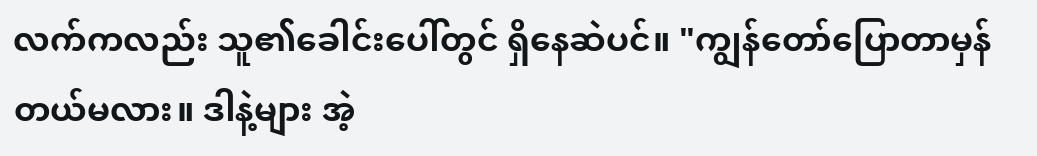လက်ကလည်း သူ၏ခေါင်းပေါ်တွင် ရှိနေဆဲပင်။ "ကျွန်တော်ပြောတာမှန်တယ်မလား။ ဒါနဲ့များ အဲ့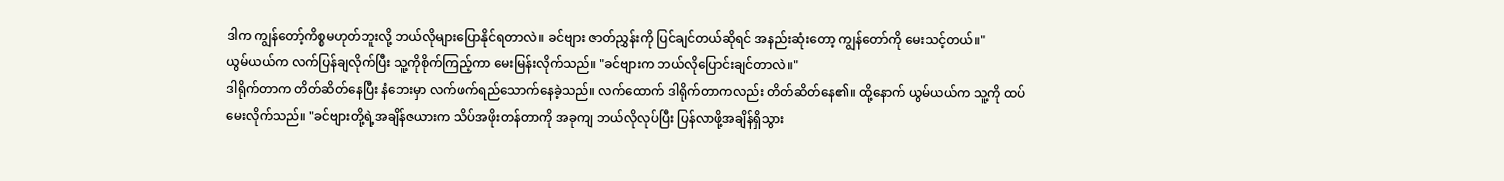ဒါက ကျွန်တော့်ကိစ္စမဟုတ်ဘူးလို့ ဘယ်လိုများပြောနိုင်ရတာလဲ။ ခင်ဗျား ဇာတ်ညွှန်းကို ပြင်ချင်တယ်ဆိုရင် အနည်းဆုံးတော့ ကျွန်တော်ကို မေးသင့်တယ်။"
ယွမ်ယယ်က လက်ပြန်ချလိုက်ပြီး သူ့ကိုစိုက်ကြည့်ကာ မေးမြန်းလိုက်သည်။ "ခင်ဗျားက ဘယ်လိုပြောင်းချင်တာလဲ။"
ဒါရိုက်တာက တိတ်ဆိတ်နေပြီး နံဘေးမှာ လက်ဖက်ရည်သောက်နေခဲ့သည်။ လက်ထောက် ဒါရိုက်တာကလည်း တိတ်ဆိတ်နေ၏။ ထို့နောက် ယွမ်ယယ်က သူ့ကို ထပ်မေးလိုက်သည်။ "ခင်ဗျားတို့ရဲ့အချိန်ဇယားက သိပ်အဖိုးတန်တာကို အခုကျ ဘယ်လိုလုပ်ပြီး ပြန်လာဖို့အချိန်ရှိသွား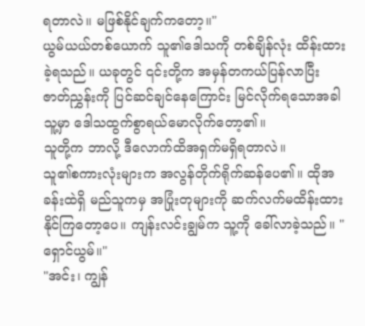ရတာလဲ။ မဖြစ်နိုင်ချက်ကတော့။"
ယွမ်ယယ်တစ်ယောက် သူ၏ဒေါသကို တစ်ချိန်လုံး ထိန်းထားခဲ့ရသည်။ ယခုတွင် ၎င်းတို့က အမှန်တကယ်ပြန်လာပြီး ဇာတ်ညွှန်းကို ပြင်ဆင်ချင်နေကြောင်း မြင်လိုက်ရသောအခါ သူ့မှာ ဒေါသထွက်စွာရယ်မောလိုက်တော့၏။
သူတို့က ဘာလို့ ဒီလောက်ထိအရှက်မရှိရတာလဲ။
သူ၏စကားလုံးများက အလွန်တိုက်ရိုက်ဆန်ပေ၏။ ထိုအခန်းထဲရှိ မည်သူကမှ အပြုံးတုများကို ဆက်လက်မထိန်းထားနိုင်ကြတော့ပေ။ ကျန်းလင်းချွမ်က သူ့ကို ခေါ်လာခဲ့သည်။ "ရှောင်ယွမ်။"
"အင်း၊ ကျွန်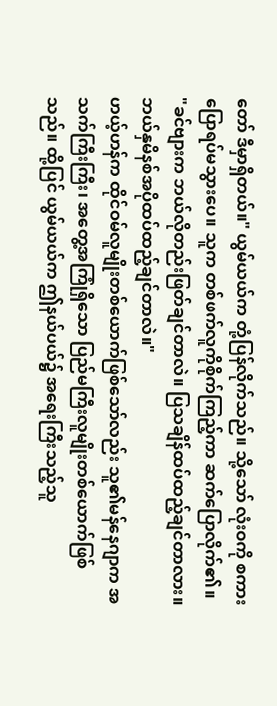တော် ဒီမှာရှိတယ်။" ယွမ်ယယ်က တုံ့ပြန်လိုက်သည်။ သို့သော် လုံးဝကို စကားပြောရပ်မသွားပေ။ သူက တစ်ဖက်လူကိုစိုက်ကြည့်ကာ ဆက်ပြောလိုက်၏။ "ခင်ဗျားက ဘယ်လိုတည်းဖြတ်ချင်တာလဲ။ ပြသချိန်ထပ်ထည့်ချင်တာလား။ ဘယ်နှမိနစ်အပိုထပ်ထည့်ချင်တာလဲ။"
ဟယ့်ဟန်က ထိုင်ဝမ်လူမျိုးတစ်ယောက်ဖြစ်သော်လည်း သူ၏မန်နေဂျာက အသက်ကြီးကြီး၊ အတွေ့အကြုံရှိသော ပြည်မကြီးလူမျိုးတစ်ယောက်ဖြစ်သည်။ ထို့ပြင် ယွမ်ယယ်က ဤနယ်ပယ်၌ အရေးကြီးသည့်သူ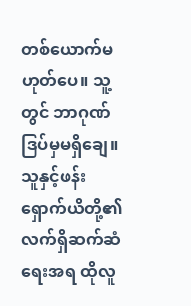တစ်ယောက်မဟုတ်ပေ။ သူ့တွင် ဘာဂုဏ်ဒြပ်မှမရှိချေ။ သူနှင့်ဖန်းရှောက်ယိတို့၏ လက်ရှိဆက်ဆံရေးအရ ထိုလူ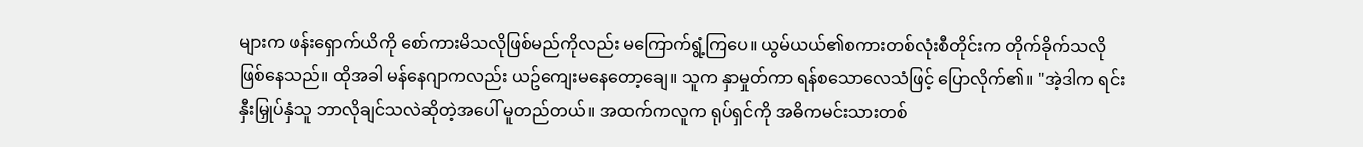များက ဖန်းရှောက်ယိကို စော်ကားမိသလိုဖြစ်မည်ကိုလည်း မကြောက်ရွံ့ကြပေ။ ယွမ်ယယ်၏စကားတစ်လုံးစီတိုင်းက တိုက်ခိုက်သလိုဖြစ်နေသည်။ ထိုအခါ မန်နေဂျာကလည်း ယဥ်ကျေးမနေတော့ချေ။ သူက နှာမှုတ်ကာ ရန်စသောလေသံဖြင့် ပြောလိုက်၏။ "အဲ့ဒါက ရင်းနှီးမြှုပ်နှံသူ ဘာလိုချင်သလဲဆိုတဲ့အပေါ် မူတည်တယ်။ အထက်ကလူက ရုပ်ရှင်ကို အဓိကမင်းသားတစ်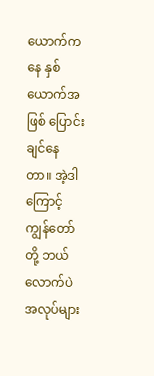ယောက်ကနေ နှစ်ယောက်အဖြစ် ပြောင်းချင်နေတာ။ အဲ့ဒါကြောင့် ကျွန်တော်တို့ ဘယ်လောက်ပဲ အလုပ်များ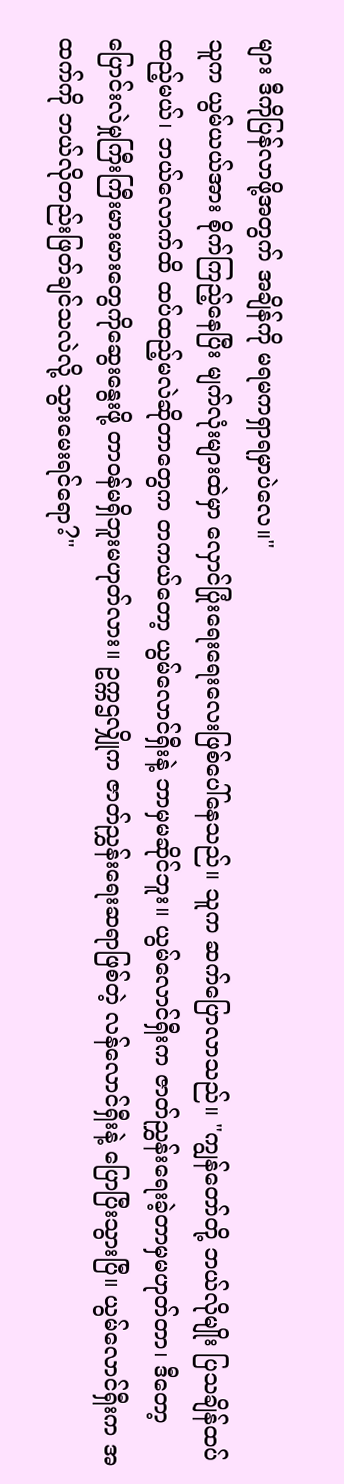များ ဒီကိုပြန်လာဖို့အတွက် အချိန်ကို မရမကရှာရမှာပဲလေ။"
သူက ယွမ်ယယ်အား စိုက်ကြည့်နေပြီး မျက်လုံးများထဲမှာ လှောင်ပြုံးရေးရေးလေးဖြစ်ပေါ်နေသည်။ သူက ဆက်ပြောလာသည်။ "ကျွန်တော်တို့ ဘယ်လိုမျိုး ပြသချိန်ထပ်ထည့်မယ်၊ ဘယ်လောက်ထိ ထပ်ထည့်မလဲဆိုတာတွေက တကယ်တော့ ယွမ်လောင်ရှီးနဲ့ ဘာမှမဆိုင်ဘူး။ ယွမ်လောင်ရှီးက ဇာတ်ညွှန်းရေးခဲ့တာမှမဟုတ်တာ၊ ဒီတော့ ပြောင်းလဲမှုကြီးကြီးမားမားတွေကိုဆွေးနွေးဖို့ တာဝန်မရှိဘူးမဟုတ်လား။ ဥက္ကဌလျှိုက ဇာတ်ညွှန်းရေးဆရာဖြစ်တဲ့ လန်လောင်ရှီးနဲ့ ပြောပြီးသွားပြီ။ ယွမ်လောင်ရှီးက အထက်ကို ဘယ်လိုတည်းဖြတ်ချင်သလဲလို့ သွားမေးရင်ရော?"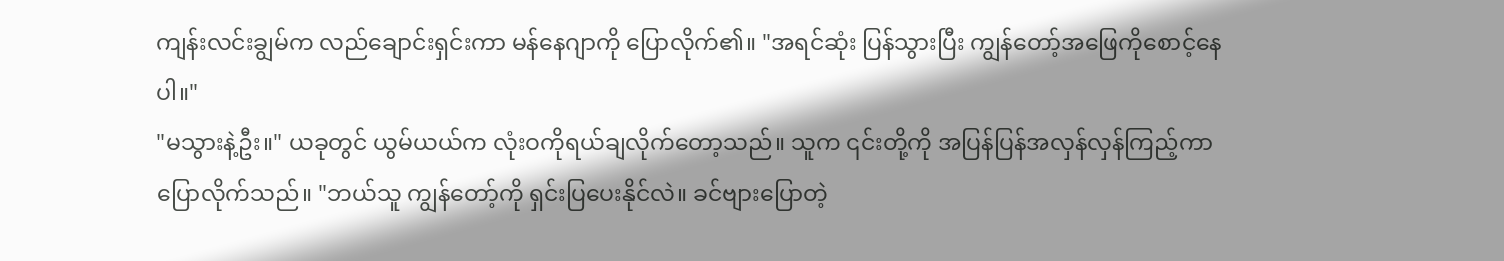ကျန်းလင်းချွမ်က လည်ချောင်းရှင်းကာ မန်နေဂျာကို ပြောလိုက်၏။ "အရင်ဆုံး ပြန်သွားပြီး ကျွန်တော့်အဖြေကိုစောင့်နေပါ။"
"မသွားနဲ့ဦး။" ယခုတွင် ယွမ်ယယ်က လုံးဝကိုရယ်ချလိုက်တော့သည်။ သူက ၎င်းတို့ကို အပြန်ပြန်အလှန်လှန်ကြည့်ကာ ပြောလိုက်သည်။ "ဘယ်သူ ကျွန်တော့်ကို ရှင်းပြပေးနိုင်လဲ။ ခင်ဗျားပြောတဲ့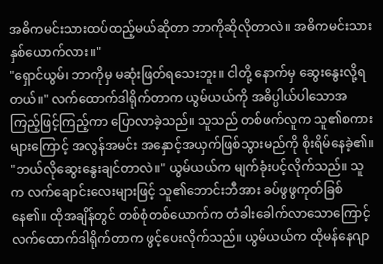အဓိကမင်းသားထပ်ထည့်မယ်ဆိုတာ ဘာကိုဆိုလိုတာလဲ။ အဓိကမင်းသားနှစ်ယောက်လား။"
"ရှောင်ယွမ်၊ ဘာကိုမှ မဆုံးဖြတ်ရသေးဘူး။ ငါတို့ နောက်မှ ဆွေးနွေးလို့ရတယ်။" လက်ထောက်ဒါရိုက်တာက ယွမ်ယယ်ကို အဓိပ္ပါယ်ပါသောအကြည့်ဖြင့်ကြည့်ကာ ပြောလာခဲ့သည်။ သူသည် တစ်ဖက်လူက သူ၏စကားများကြောင့် အလွန်အမင်း အနှောင့်အယှက်ဖြစ်သွားမည်ကို စိုးရိမ်နေခဲ့၏။
"ဘယ်လိုဆွေးနွေးချင်တာလဲ။" ယွမ်ယယ်က မျက်ခုံးပင့်လိုက်သည်။ သူက လက်ချောင်းလေးများဖြင့် သူ၏ဘောင်းဘီအား ခပ်ဖွဖွကုတ်ခြစ်နေ၏။ ထိုအချိန်တွင် တစ်စုံတစ်ယောက်က တံခါးခေါက်လာသောကြောင့် လက်ထောက်ဒါရိုက်တာက ဖွင့်ပေးလိုက်သည်။ ယွမ်ယယ်က ထိုမန်နေဂျာ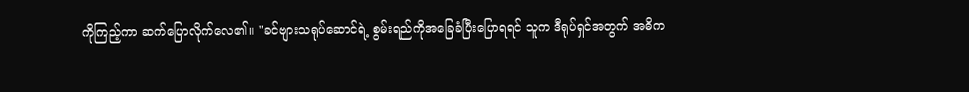ကိုကြည့်ကာ ဆက်ပြောလိုက်လေ၏။ "ခင်ဗျားသရုပ်ဆောင်ရဲ့ စွမ်းရည်ကိုအခြေခံပြီးပြောရရင် သူက ဒီရုပ်ရှင်အတွက် အဓိက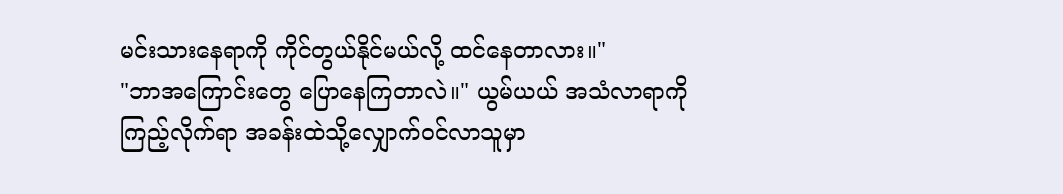မင်းသားနေရာကို ကိုင်တွယ်နိုင်မယ်လို့ ထင်နေတာလား။"
"ဘာအကြောင်းတွေ ပြောနေကြတာလဲ။" ယွမ်ယယ် အသံလာရာကိုကြည့်လိုက်ရာ အခန်းထဲသို့လျှောက်ဝင်လာသူမှာ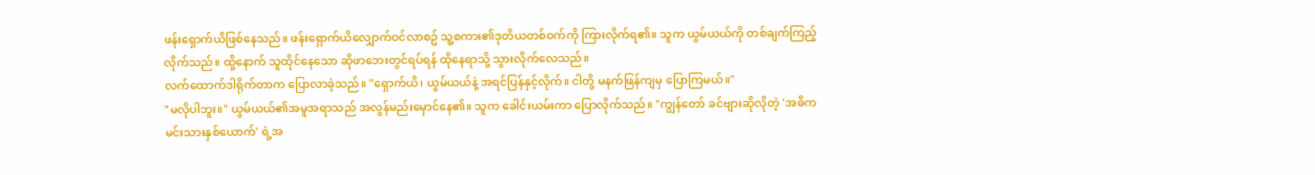ဖန်းရှောက်ယိဖြစ်နေသည်။ ဖန်းရှောက်ယိလျှောက်ဝင်လာစဥ် သူ့စကား၏ဒုတိယတစ်ဝက်ကို ကြားလိုက်ရ၏။ သူက ယွမ်ယယ်ကို တစ်ချက်ကြည့်လိုက်သည်။ ထို့နောက် သူထိုင်နေသော ဆိုဖာဘေးတွင်ရပ်ရန် ထိုနေရာသို့ သွားလိုက်လေသည်။
လက်ထောက်ဒါရိုက်တာက ပြောလာခဲ့သည်။ "ရှောက်ယိ၊ ယွမ်ယယ်နဲ့ အရင်ပြန်နှင့်လိုက်။ ငါတို့ မနက်ဖြန်ကျမှ ပြောကြမယ်။"
"မလိုပါဘူး။" ယွမ်ယယ်၏အမူအရာသည် အလွန်မည်းမှောင်နေ၏။ သူက ခေါင်းယမ်းကာ ပြောလိုက်သည်။ "ကျွန်တော် ခင်ဗျားဆိုလိုတဲ့ 'အဓိကမင်းသားနှစ်ယောက်' ရဲ့အ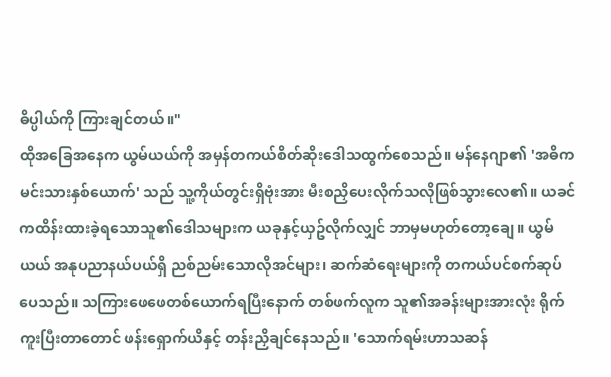ဓိပ္ပါယ်ကို ကြားချင်တယ်။"
ထိုအခြေအနေက ယွမ်ယယ်ကို အမှန်တကယ်စိတ်ဆိုးဒေါသထွက်စေသည်။ မန်နေဂျာ၏ 'အဓိကမင်းသားနှစ်ယောက်' သည် သူ့ကိုယ်တွင်းရှိဗုံးအား မီးစညှိပေးလိုက်သလိုဖြစ်သွားလေ၏။ ယခင်ကထိန်းထားခဲ့ရသောသူ၏ဒေါသများက ယခုနှင့်ယှဥ်လိုက်လျှင် ဘာမှမဟုတ်တော့ချေ။ ယွမ်ယယ် အနုပညာနယ်ပယ်ရှိ ညစ်ညမ်းသောလိုအင်များ၊ ဆက်ဆံရေးများကို တကယ်ပင်စက်ဆုပ်ပေသည်။ သကြားဖေဖေတစ်ယောက်ရပြီးနောက် တစ်ဖက်လူက သူ၏အခန်းများအားလုံး ရိုက်ကူးပြီးတာတောင် ဖန်းရှောက်ယိနှင့် တန်းညှိချင်နေသည်။ 'သောက်ရမ်းဟာသဆန်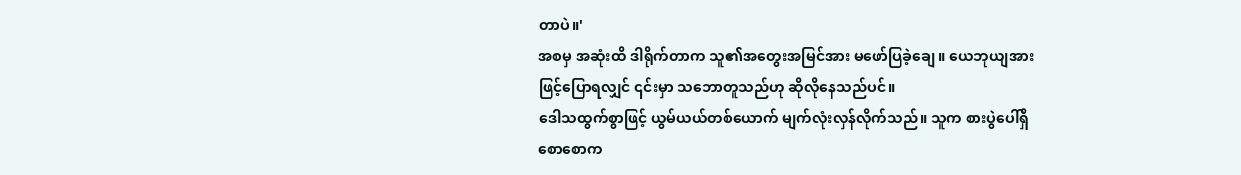တာပဲ။'
အစမှ အဆုံးထိ ဒါရိုက်တာက သူ၏အတွေးအမြင်အား မဖော်ပြခဲ့ချေ။ ယေဘုယျအားဖြင့်ပြောရလျှင် ၎င်းမှာ သဘောတူသည်ဟု ဆိုလိုနေသည်ပင်။
ဒေါသထွက်စွာဖြင့် ယွမ်ယယ်တစ်ယောက် မျက်လုံးလှန်လိုက်သည်။ သူက စားပွဲပေါ်ရှိ စောစောက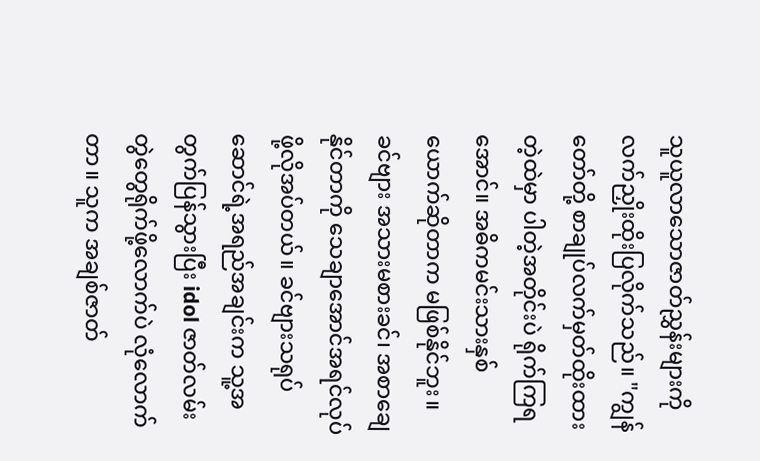သူယူလာသောဇာတ်ညွှန်းများကို လက်ညှိုးထိုးပြလိုက်သည်။ "ကျွန်တော်တို့ စာချုပ်လက်မှတ်ထိုးထားတဲ့ထဲမှာ ပါတဲ့အတိုင်းပဲ ရိုက်ကြရအောင်။ အဓိကမင်းသားနှစ်ယောက်ဆိုတာက မဖြစ်နိုင်ဘူး။ ခင်ဗျား အသားမစားခင်၊ အစာချေနိုင်တာကို သေချာအောင်အရင်လုပ်ဖို့လိုအပ်တယ်။ ခင်ဗျားသရုပ်ဆောင်ရဲ့အရည်အချင်းက သူ့အတွက်ပြန်သွားပြီး idol ဇာတ်လမ်းတွဲတွေရိုက်ဖို့လောက်ပဲ လုံလောက်တာ။ သူက အချစ်ဇာတ်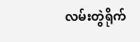လမ်းတွဲရိုက်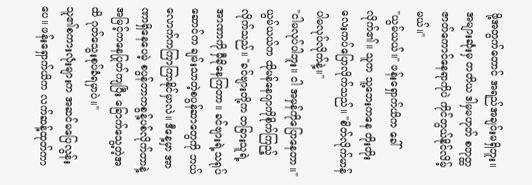ဖို့အတွက်တောင် အရည်အချင်းမရှိဘူး။ အများဆုံးမှ တတိယ ဒါမှမဟုတ် စတုတ္ထဇာတ်ကောင်နေရာကိုပဲ ကိုင်တွယ်နိုင်လိမ့်မယ်။"
"ယွမ်ယယ်။" ဖန်းရှောက်ယိက ခေါ်လိုက်၏။ သူက သူ့ဘေးကနေ တိုးတိုးလေးကပ်ပြောလိုက်သည်။ "စိတ်လိုက်မာန်ပါမလုပ်လိုက်နဲ့။"
"ငါမလုပ်ပါဘူး။ ငါ အမှန်ကိုပြောနေတာ။" ယွမ်ယယ်က ထိုမန်နေဂျာကိုစိုက်ကြည့်လိုက်သည်။ "ခင်ဗျားတို့က တခြားသူရဲ့အာဏာကို မှီခိုနေကြတာ။ ခင်ဗျားရဲ့သရုပ်ဆောင်က ချမ်းသာတဲ့စပွန်ဆာတွေကို ဘယ်လောက်ကကြာကြာနိုင်မှာလဲ။ ဒီနေ့မှာ အာဏာရှိနေပေမဲ့ စပွန်တာကစွန့်ပစ်လိုက်တာနဲ့ အမြင့်ကနေပြုတ်ကျပြီး ခြောက်သွေ့တဲ့အထိ ဂုတ်သွေးစုပ်ခံရမှာပဲ။"
သူ၏စကားလုံးများက အဆင်မပြေလွန်းပေ။ ဖန်းရှောက်ယိက လက်ဆန့်ထုတ်ကာ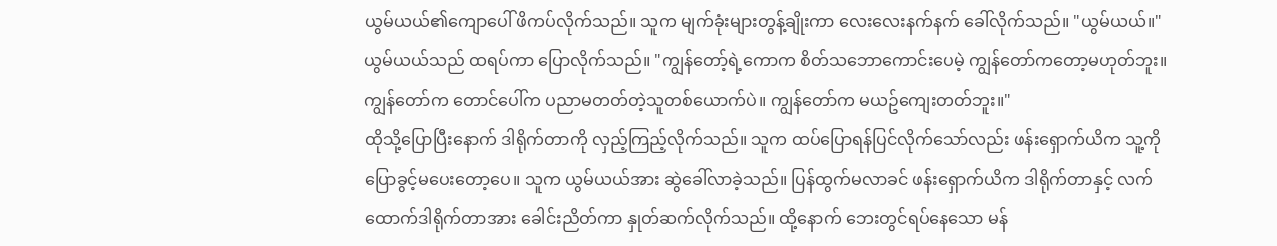ယွမ်ယယ်၏ကျောပေါ် ဖိကပ်လိုက်သည်။ သူက မျက်ခုံးများတွန့်ချိုးကာ လေးလေးနက်နက် ခေါ်လိုက်သည်။ "ယွမ်ယယ်။"
ယွမ်ယယ်သည် ထရပ်ကာ ပြောလိုက်သည်။ "ကျွန်တော့်ရဲ့ကောက စိတ်သဘောကောင်းပေမဲ့ ကျွန်တော်ကတော့မဟုတ်ဘူး။ ကျွန်တော်က တောင်ပေါ်က ပညာမတတ်တဲ့သူတစ်ယောက်ပဲ။ ကျွန်တော်က မယဥ်ကျေးတတ်ဘူး။"
ထိုသို့ပြောပြီးနောက် ဒါရိုက်တာကို လှည့်ကြည့်လိုက်သည်။ သူက ထပ်ပြောရန်ပြင်လိုက်သော်လည်း ဖန်းရှောက်ယိက သူ့ကို ပြောခွင့်မပေးတော့ပေ။ သူက ယွမ်ယယ်အား ဆွဲခေါ်လာခဲ့သည်။ ပြန်ထွက်မလာခင် ဖန်းရှောက်ယိက ဒါရိုက်တာနှင့် လက်ထောက်ဒါရိုက်တာအား ခေါင်းညိတ်ကာ နှုတ်ဆက်လိုက်သည်။ ထို့နောက် ဘေးတွင်ရပ်နေသော မန်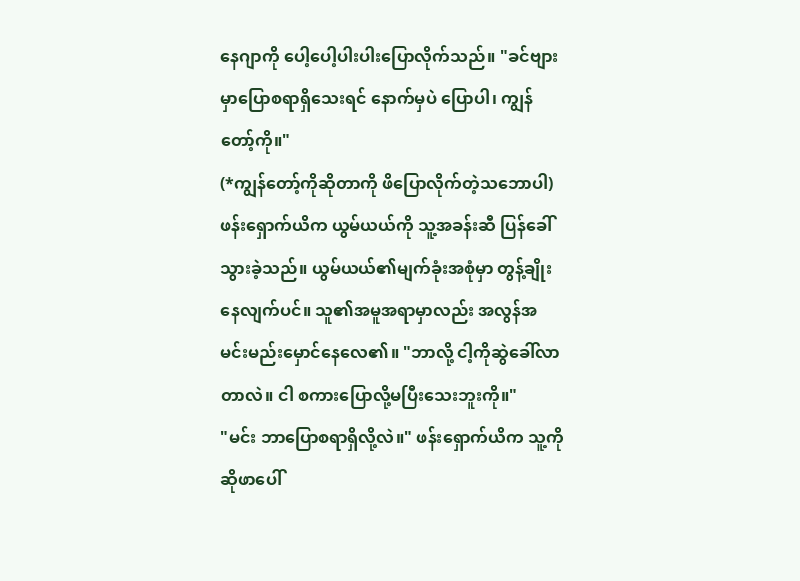နေဂျာကို ပေါ့ပေါ့ပါးပါးပြောလိုက်သည်။ "ခင်ဗျားမှာပြောစရာရှိသေးရင် နောက်မှပဲ ပြောပါ၊ ကျွန်တော့်ကို။"
(*ကျွန်တော့်ကိုဆိုတာကို ဖိပြောလိုက်တဲ့သဘောပါ)
ဖန်းရှောက်ယိက ယွမ်ယယ်ကို သူ့အခန်းဆီ ပြန်ခေါ်သွားခဲ့သည်။ ယွမ်ယယ်၏မျက်ခုံးအစုံမှာ တွန့်ချိုးနေလျက်ပင်။ သူ၏အမူအရာမှာလည်း အလွန်အမင်းမည်းမှောင်နေလေ၏။ "ဘာလို့ ငါ့ကိုဆွဲခေါ်လာတာလဲ။ ငါ စကားပြောလို့မပြီးသေးဘူးကို။"
"မင်း ဘာပြောစရာရှိလို့လဲ။" ဖန်းရှောက်ယိက သူ့ကို ဆိုဖာပေါ်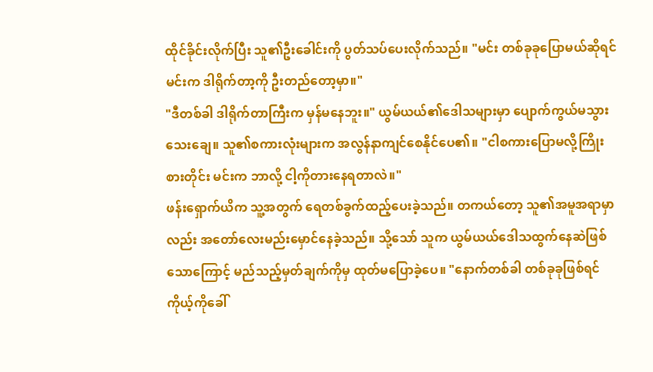ထိုင်ခိုင်းလိုက်ပြီး သူ၏ဦးခေါင်းကို ပွတ်သပ်ပေးလိုက်သည်။ "မင်း တစ်ခုခုပြောမယ်ဆိုရင် မင်းက ဒါရိုက်တာ့ကို ဦးတည်တော့မှာ။"
"ဒီတစ်ခါ ဒါရိုက်တာကြီးက မှန်မနေဘူး။" ယွမ်ယယ်၏ဒေါသများမှာ ပျောက်ကွယ်မသွားသေးချေ။ သူ၏စကားလုံးများက အလွန်နာကျင်စေနိုင်ပေ၏။ "ငါစကားပြောမလို့ကြိုးစားတိုင်း မင်းက ဘာလို့ ငါ့ကိုတားနေရတာလဲ။"
ဖန်းရှောက်ယိက သူ့အတွက် ရေတစ်ခွက်ထည့်ပေးခဲ့သည်။ တကယ်တော့ သူ၏အမူအရာမှာလည်း အတော်လေးမည်းမှောင်နေခဲ့သည်။ သို့သော် သူက ယွမ်ယယ်ဒေါသထွက်နေဆဲဖြစ်သောကြောင့် မည်သည့်မှတ်ချက်ကိုမှ ထုတ်မပြောခဲ့ပေ။ "နောက်တစ်ခါ တစ်ခုခုဖြစ်ရင် ကိုယ့်ကိုခေါ်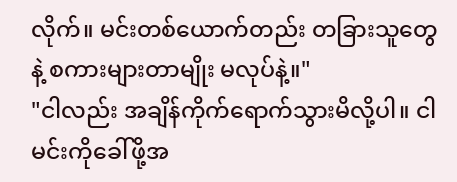လိုက်။ မင်းတစ်ယောက်တည်း တခြားသူတွေနဲ့ စကားများတာမျိုး မလုပ်နဲ့။"
"ငါလည်း အချိန်ကိုက်ရောက်သွားမိလို့ပါ။ ငါ မင်းကိုခေါ်ဖို့အ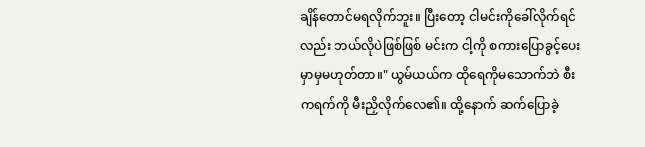ချိန်တောင်မရလိုက်ဘူး။ ပြီးတော့ ငါမင်းကိုခေါ်လိုက်ရင်လည်း ဘယ်လိုပဲဖြစ်ဖြစ် မင်းက ငါ့ကို စကားပြောခွင့်ပေးမှာမှမဟုတ်တာ။" ယွမ်ယယ်က ထိုရေကိုမသောက်ဘဲ စီးကရက်ကို မီးညှိလိုက်လေ၏။ ထို့နောက် ဆက်ပြောခဲ့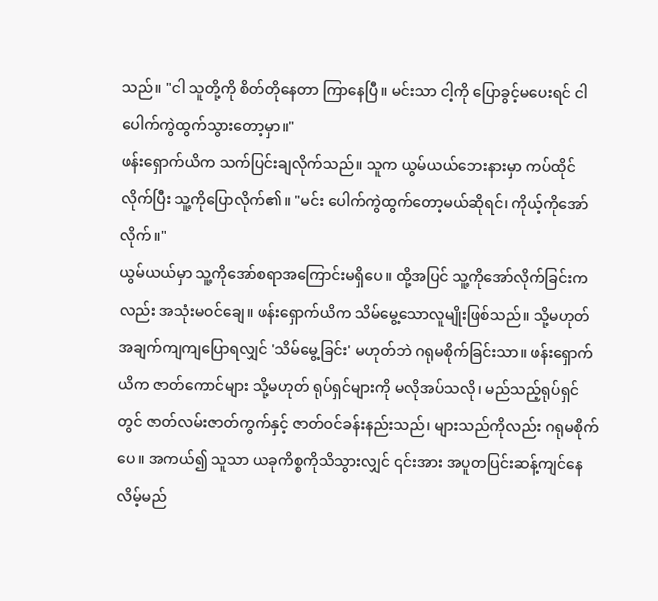သည်။ "ငါ သူတို့ကို စိတ်တိုနေတာ ကြာနေပြီ။ မင်းသာ ငါ့ကို ပြောခွင့်မပေးရင် ငါပေါက်ကွဲထွက်သွားတော့မှာ။"
ဖန်းရှောက်ယိက သက်ပြင်းချလိုက်သည်။ သူက ယွမ်ယယ်ဘေးနားမှာ ကပ်ထိုင်လိုက်ပြီး သူ့ကိုပြောလိုက်၏။ "မင်း ပေါက်ကွဲထွက်တော့မယ်ဆိုရင်၊ ကိုယ့်ကိုအော်လိုက်။"
ယွမ်ယယ်မှာ သူ့ကိုအော်စရာအကြောင်းမရှိပေ။ ထို့အပြင် သူ့ကိုအော်လိုက်ခြင်းကလည်း အသုံးမဝင်ချေ။ ဖန်းရှောက်ယိက သိမ်မွေ့သောလူမျိုးဖြစ်သည်။ သို့မဟုတ် အချက်ကျကျပြောရလျှင် 'သိမ်မွေ့ခြင်း' မဟုတ်ဘဲ ဂရုမစိုက်ခြင်းသာ။ ဖန်းရှောက်ယိက ဇာတ်ကောင်များ သို့မဟုတ် ရုပ်ရှင်များကို မလိုအပ်သလို၊ မည်သည့်ရုပ်ရှင်တွင် ဇာတ်လမ်းဇာတ်ကွက်နှင့် ဇာတ်ဝင်ခန်းနည်းသည်၊ များသည်ကိုလည်း ဂရုမစိုက်ပေ။ အကယ်၍ သူသာ ယခုကိစ္စကိုသိသွားလျှင် ၎င်းအား အပူတပြင်းဆန့်ကျင်နေလိမ့်မည်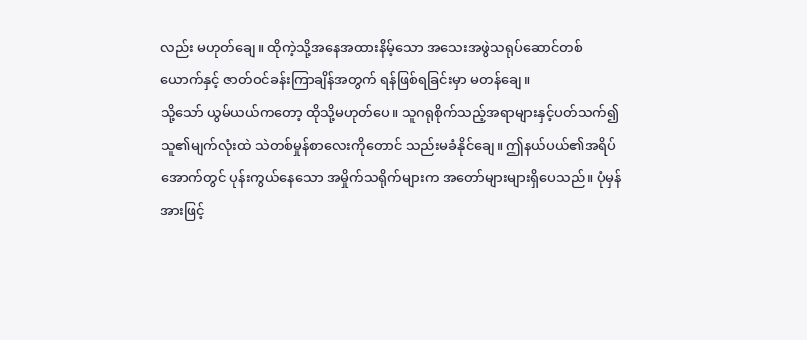လည်း မဟုတ်ချေ။ ထိုကဲ့သို့အနေအထားနိမ့်သော အသေးအဖွဲသရုပ်ဆောင်တစ်ယောက်နှင့် ဇာတ်ဝင်ခန်းကြာချိန်အတွက် ရန်ဖြစ်ရခြင်းမှာ မတန်ချေ။
သို့သော် ယွမ်ယယ်ကတော့ ထိုသို့မဟုတ်ပေ။ သူဂရုစိုက်သည့်အရာများနှင့်ပတ်သက်၍ သူ၏မျက်လုံးထဲ သဲတစ်မှုန်စာလေးကိုတောင် သည်းမခံနိုင်ချေ။ ဤနယ်ပယ်၏အရိပ်အောက်တွင် ပုန်းကွယ်နေသော အမှိုက်သရိုက်များက အတော်များများရှိပေသည်။ ပုံမှန်အားဖြင့်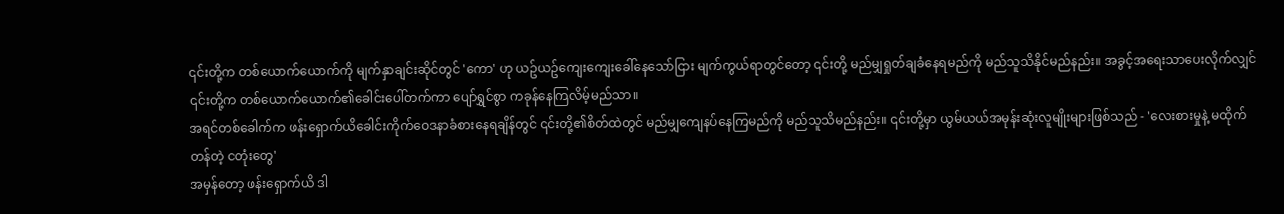၎င်းတို့က တစ်ယောက်ယောက်ကို မျက်နှာချင်းဆိုင်တွင် 'ကော' ဟု ယဥ်ယဥ်ကျေးကျေးခေါ်နေသော်ငြား မျက်ကွယ်ရာတွင်တော့ ၎င်းတို့ မည်မျှရှုတ်ချခံနေရမည်ကို မည်သူသိနိုင်မည်နည်း။ အခွင့်အရေးသာပေးလိုက်လျှင် ၎င်းတို့က တစ်ယောက်ယောက်၏ခေါင်းပေါ်တက်ကာ ပျော်ရွှင်စွာ ကခုန်နေကြလိမ့်မည်သာ။
အရင်တစ်ခေါက်က ဖန်းရှောက်ယိခေါင်းကိုက်ဝေဒနာခံစားနေရချိန်တွင် ၎င်းတို့၏စိတ်ထဲတွင် မည်မျှကျေနပ်နေကြမည်ကို မည်သူသိမည်နည်း။ ၎င်းတို့မှာ ယွမ်ယယ်အမုန်းဆုံးလူမျိုးများဖြစ်သည် - 'လေးစားမှုနဲ့ မထိုက်တန်တဲ့ ငတုံးတွေ'
အမှန်တော့ ဖန်းရှောက်ယိ ဒါ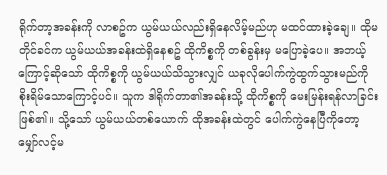ရိုက်တာ့အခန်းကို လာစဥ်က ယွမ်ယယ်လည်းရှိနေလိမ့်မည်ဟု မထင်ထားခဲ့ချေ။ ထိုမတိုင်ခင်က ယွမ်ယယ်အခန်းထဲရှိနေစဥ် ထိုကိစ္စကို တစ်ခွန်းမှ မပြောခဲ့ပေ။ အဘယ့်ကြောင့်ဆိုသော် ထိုကိစ္စကို ယွမ်ယယ်သိသွားလျှင် ယခုလိုပေါက်ကွဲထွက်သွားမည်ကို စိုးရိမ်သောကြောင့်ပင်။ သူက ဒါရိုက်တာ၏အခန်းသို့ ထိုကိစ္စကို မေးမြန်းရန်လာခြင်းဖြစ်၏။ သို့သော် ယွမ်ယယ်တစ်ယောက် ထိုအခန်းထဲတွင် ပေါက်ကွဲနေပြီကိုတော့ မျှော်လင့်မ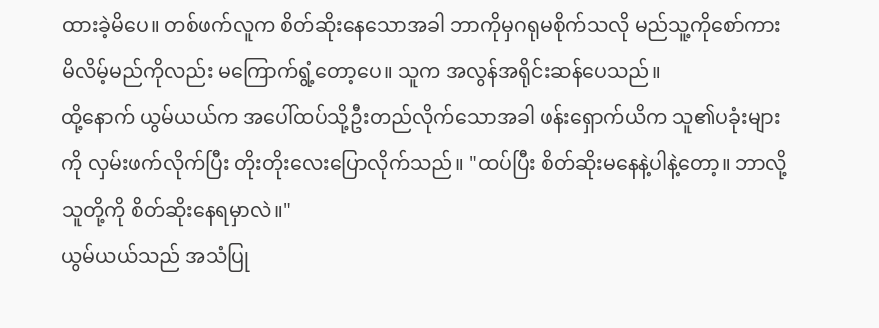ထားခဲ့မိပေ။ တစ်ဖက်လူက စိတ်ဆိုးနေသောအခါ ဘာကိုမှဂရုမစိုက်သလို မည်သူ့ကိုစော်ကားမိလိမ့်မည်ကိုလည်း မကြောက်ရွံ့တော့ပေ။ သူက အလွန်အရိုင်းဆန်ပေသည်။
ထို့နောက် ယွမ်ယယ်က အပေါ်ထပ်သို့ဦးတည်လိုက်သောအခါ ဖန်းရှောက်ယိက သူ၏ပခုံးများကို လှမ်းဖက်လိုက်ပြီး တိုးတိုးလေးပြောလိုက်သည်။ "ထပ်ပြီး စိတ်ဆိုးမနေနဲ့ပါနဲ့တော့။ ဘာလို့ သူတို့ကို စိတ်ဆိုးနေရမှာလဲ။"
ယွမ်ယယ်သည် အသံပြု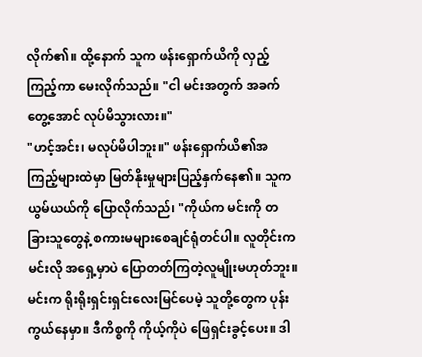လိုက်၏။ ထို့နောက် သူက ဖန်းရှောက်ယိကို လှည့်ကြည့်ကာ မေးလိုက်သည်။ "ငါ မင်းအတွက် အခက်တွေ့အောင် လုပ်မိသွားလား။"
"ဟင့်အင်း၊ မလုပ်မိပါဘူး။" ဖန်းရှောက်ယိ၏အကြည့်များထဲမှာ မြတ်နိုးမှုများပြည့်နှက်နေ၏။ သူက ယွမ်ယယ်ကို ပြောလိုက်သည်၊ "ကိုယ်က မင်းကို တခြားသူတွေနဲ့ စကားမများစေချင်ရုံတင်ပါ။ လူတိုင်းက မင်းလို အရှေ့မှာပဲ ပြောတတ်ကြတဲ့လူမျိုးမဟုတ်ဘူး။ မင်းက ရိုးရိုးရှင်းရှင်းလေးမြင်ပေမဲ့ သူတို့တွေက ပုန်းကွယ်နေမှာ။ ဒီကိစ္စကို ကိုယ့်ကိုပဲ ဖြေရှင်းခွင့်ပေး။ ဒါ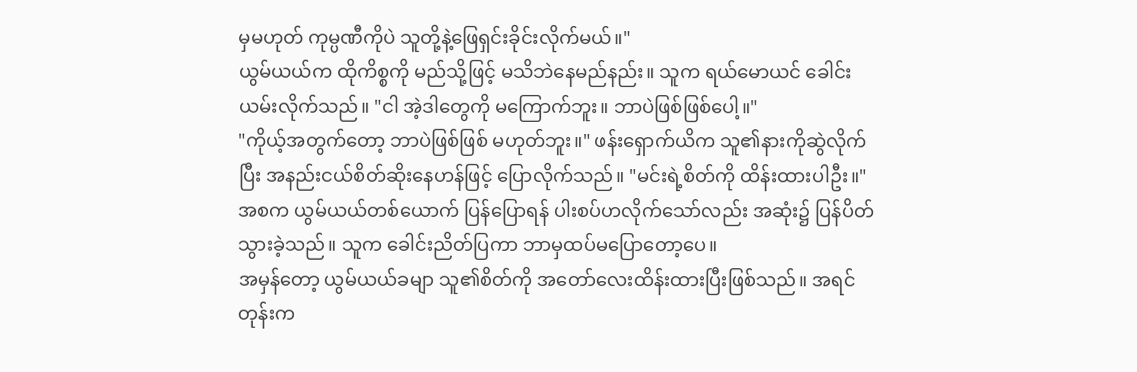မှမဟုတ် ကုမ္ပဏီကိုပဲ သူတို့နဲ့ဖြေရှင်းခိုင်းလိုက်မယ်။"
ယွမ်ယယ်က ထိုကိစ္စကို မည်သို့ဖြင့် မသိဘဲနေမည်နည်း။ သူက ရယ်မောယင် ခေါင်းယမ်းလိုက်သည်။ "ငါ အဲ့ဒါတွေကို မကြောက်ဘူး။ ဘာပဲဖြစ်ဖြစ်ပေါ့။"
"ကိုယ့်အတွက်တော့ ဘာပဲဖြစ်ဖြစ် မဟုတ်ဘူး။" ဖန်းရှောက်ယိက သူ၏နားကိုဆွဲလိုက်ပြီး အနည်းငယ်စိတ်ဆိုးနေဟန်ဖြင့် ပြောလိုက်သည်။ "မင်းရဲ့စိတ်ကို ထိန်းထားပါဦး။"
အစက ယွမ်ယယ်တစ်ယောက် ပြန်ပြောရန် ပါးစပ်ဟလိုက်သော်လည်း အဆုံး၌ ပြန်ပိတ်သွားခဲ့သည်။ သူက ခေါင်းညိတ်ပြကာ ဘာမှထပ်မပြောတော့ပေ။
အမှန်တော့ ယွမ်ယယ်ခမျာ သူ၏စိတ်ကို အတော်လေးထိန်းထားပြီးဖြစ်သည်။ အရင်တုန်းက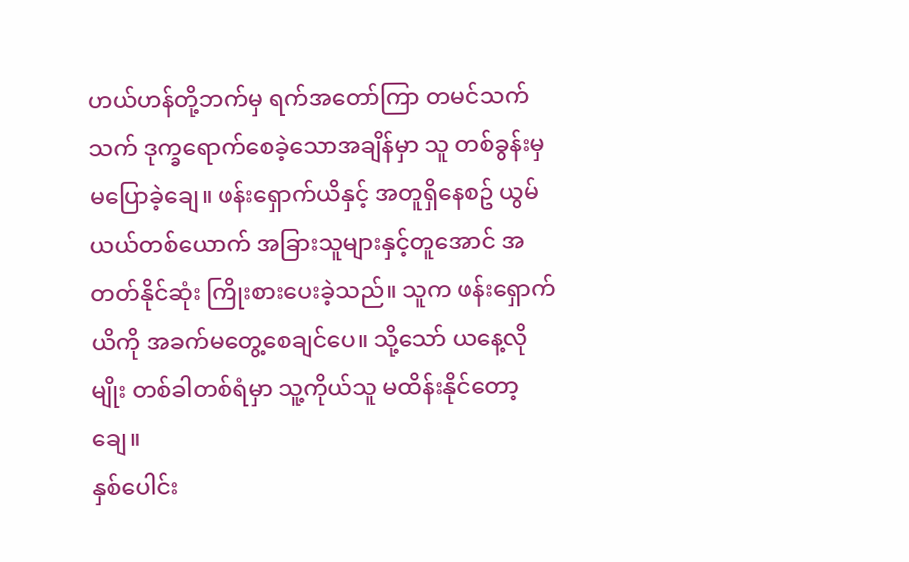ဟယ်ဟန်တို့ဘက်မှ ရက်အတော်ကြာ တမင်သက်သက် ဒုက္ခရောက်စေခဲ့သောအချိန်မှာ သူ တစ်ခွန်းမှမပြောခဲ့ချေ။ ဖန်းရှောက်ယိနှင့် အတူရှိနေစဥ် ယွမ်ယယ်တစ်ယောက် အခြားသူများနှင့်တူအောင် အတတ်နိုင်ဆုံး ကြိုးစားပေးခဲ့သည်။ သူက ဖန်းရှောက်ယိကို အခက်မတွေ့စေချင်ပေ။ သို့သော် ယနေ့လိုမျိုး တစ်ခါတစ်ရံမှာ သူ့ကိုယ်သူ မထိန်းနိုင်တော့ချေ။
နှစ်ပေါင်း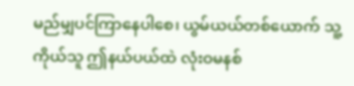မည်မျှပင်ကြာနေပါစေ၊ ယွမ်ယယ်တစ်ယောက် သူ့ကိုယ်သူ ဤနယ်ပယ်ထဲ လုံးဝမနစ်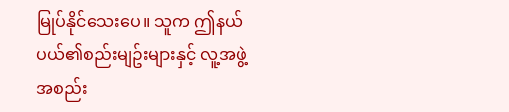မြုပ်နိုင်သေးပေ။ သူက ဤနယ်ပယ်၏စည်းမျဥ်းများနှင့် လူ့အဖွဲ့အစည်း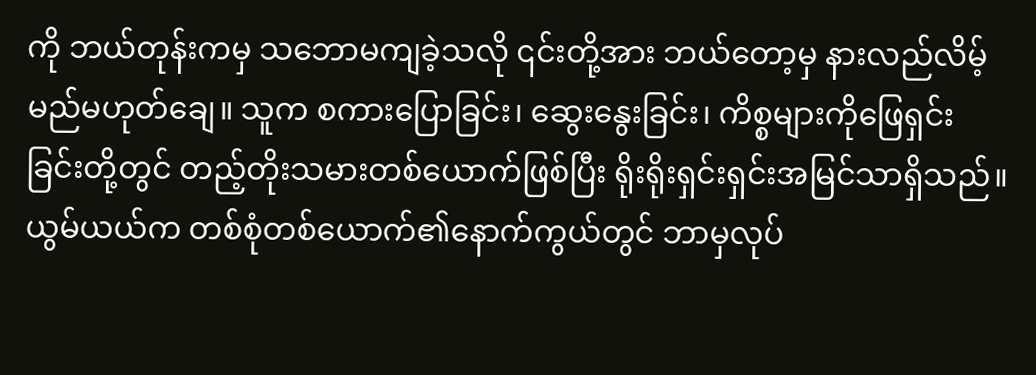ကို ဘယ်တုန်းကမှ သဘောမကျခဲ့သလို ၎င်းတို့အား ဘယ်တော့မှ နားလည်လိမ့်မည်မဟုတ်ချေ။ သူက စကားပြောခြင်း၊ ဆွေးနွေးခြင်း၊ ကိစ္စများကိုဖြေရှင်းခြင်းတို့တွင် တည့်တိုးသမားတစ်ယောက်ဖြစ်ပြီး ရိုးရိုးရှင်းရှင်းအမြင်သာရှိသည်။ ယွမ်ယယ်က တစ်စုံတစ်ယောက်၏နောက်ကွယ်တွင် ဘာမှလုပ်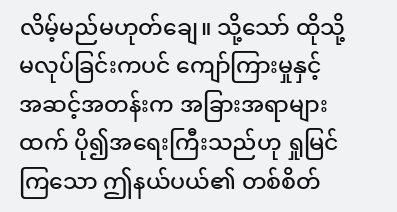လိမ့်မည်မဟုတ်ချေ။ သို့သော် ထိုသို့မလုပ်ခြင်းကပင် ကျော်ကြားမှုနှင့် အဆင့်အတန်းက အခြားအရာများထက် ပို၍အရေးကြီးသည်ဟု ရှုမြင်ကြသော ဤနယ်ပယ်၏ တစ်စိတ်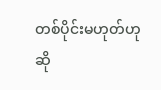တစ်ပိုင်းမဟုတ်ဟု ဆို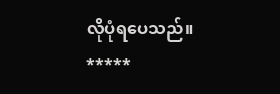လိုပုံရပေသည်။
*****